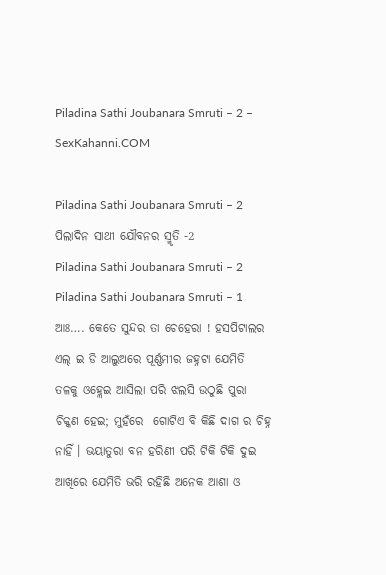Piladina Sathi Joubanara Smruti – 2 – SexKahanni.COM

Piladina Sathi Joubanara Smruti – 2
ପିଲାଦିନ ସାଥୀ ଯୌବନର ସ୍ମୃତି -2
Piladina Sathi Joubanara Smruti – 2 Piladina Sathi Joubanara Smruti – 1  ଆଃ…. କେତେ ସୁନ୍ଦର ତା ଚେହେରା ! ହସପିଟାଲର ଏଲ୍ ଇ ଡି ଆଲୁଅରେ ପୂର୍ଣ୍ଣମୀର ଜହ୍ନଟା ଯେମିତି ତଳକୁ ଓହ୍ଲେଇ ଆସିଲା ପରି ଝଲସି ଉଠୁଛି ପୁରା ଚିକ୍କଣ ହେଇ; ମୁହଁରେ  ଗୋଟିଏ ବି କିଛି ଦାଗ ର ଚିହ୍ନ ନାହିଁ । ଭୟାତୁରା ବନ ହରିଣୀ ପରି ଟିକି ଟିକି ଦୁଇ ଆଖିରେ ଯେମିତି ଭରି ରହିଛି ଅନେକ ଆଶା ଓ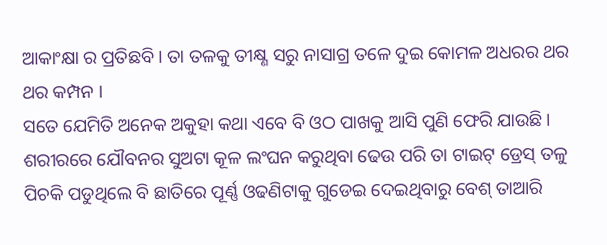ଆକାଂକ୍ଷା ର ପ୍ରତିଛବି । ତା ତଳକୁ ତୀକ୍ଷ୍ଣ ସରୁ ନାସାଗ୍ର ତଳେ ଦୁଇ କୋମଳ ଅଧରର ଥର ଥର କମ୍ପନ ।
ସତେ ଯେମିତି ଅନେକ ଅକୁହା କଥା ଏବେ ବି ଓଠ ପାଖକୁ ଆସି ପୁଣି ଫେରି ଯାଉଛି । ଶରୀରରେ ଯୌବନର ସୁଅଟା କୂଳ ଲଂଘନ କରୁଥିବା ଢେଉ ପରି ତା ଟାଇଟ୍ ଡ୍ରେସ୍ ତଳୁ ପିଚକି ପଡୁଥିଲେ ବି ଛାତିରେ ପୂର୍ଣ୍ଣ ଓଢଣିଟାକୁ ଗୁଡେଇ ଦେଇଥିବାରୁ ବେଶ୍ ତାଆରି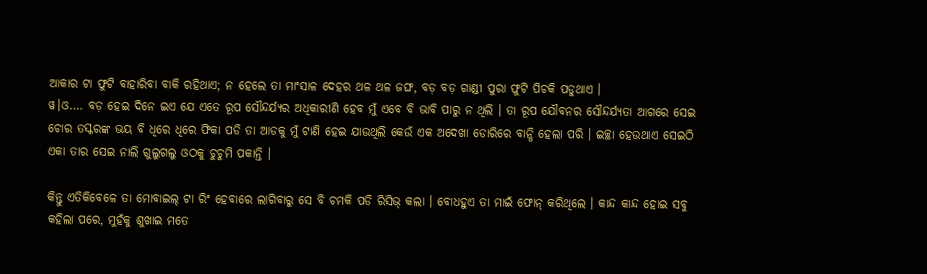ଆକାର ଟା ଫୁଟି ବାହାରିବା ବାକି ରହିଥାଏ; ନ ହେଲେ ତା ମାଂସାଳ ଦେହର ଥଳ ଥଳ ଜଙ୍ଘ, ବଡ଼ ବଡ଼ ଗାଣ୍ଡୀ ପୁରା ଫୁଟି ପିଚକି ପଡୁଥାଏ ।
ୱ।ଓ…. ବଡ଼ ହେଇ ଦିନେ ଇଏ ଯେ ଏତେ ରୂପ ସୌନ୍ଦର୍ଯ୍ୟର ଅଧିକାରୀଣି ହେବ ମୁଁ ଏବେ ବି ଭାବି ପାରୁ ନ ଥିଲି । ତା ରୂପ ଯୌବନର ସୌନ୍ଦର୍ଯ୍ୟତା ଆଗରେ ସେଇ ଚୋର ତସ୍କରଙ୍କ ଭୟ ବି ଧିରେ ଧିରେ ଫିକା ପଡି ତା ଆଡକୁ ମୁଁ ଟାଣି ହେଇ ଯାଉଥିଲି କେଉଁ ଏକ ଅଦେଖା ଡୋରିରେ ବାନ୍ଧି ହେଲା ପରି । ଇଚ୍ଛା ହେଉଥାଏ ସେଇଠି ଏକା ତାର ସେଇ ନାଲି ଗୁଲୁଗଲୁ ଓଠକୁ ଚୁଚୁମି ପକାନ୍ତି ।

କିନ୍ତୁ ଏତିକିବେଳେ ତା ମୋବାଇଲ୍ ଟା ରିଂ ହେବାରେ ଲାଗିବାରୁ ସେ ବି ଚମକି ପଡି ରିସିଭ୍ କଲା । ବୋଧହୁଏ ତା ମାଇଁ ଫୋନ୍ କରିଥିଲେ । କାନ୍ଦ କାନ୍ଦ ହୋଇ ସବୁ କହିଲା ପରେ, ମୁହଁକୁ ଶୁଖାଇ ମତେ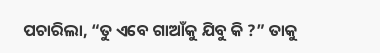ପଚାରିଲା, “ତୁ ଏବେ ଗାଆଁକୁ ଯିବୁ କି ?” ତାକୁ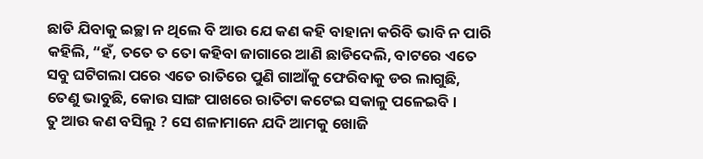ଛାଡି ଯିବାକୁ ଇଚ୍ଛା ନ ଥିଲେ ବି ଆଉ ଯେ କଣ କହି ବାହାନା କରିବି ଭାବି ନ ପାରି କହିଲି, “ହଁ, ତତେ ତ ତୋ କହିବା ଜାଗାରେ ଆଣି ଛାଡିଦେଲି, ବାଟରେ ଏତେ ସବୁ ଘଟିଗଲା ପରେ ଏତେ ରାତିରେ ପୁଣି ଗାଆଁକୁ ଫେରିବାକୁ ଡର ଲାଗୁଛି, ତେଣୁ ଭାବୁଛି, କୋଉ ସାଙ୍ଗ ପାଖରେ ରାତିଟା କଟେଇ ସକାଳୁ ପଳେଇବି ।
ତୁ ଆଉ କଣ ବସିଲୁ ? ସେ ଶଳାମାନେ ଯଦି ଆମକୁ ଖୋଜି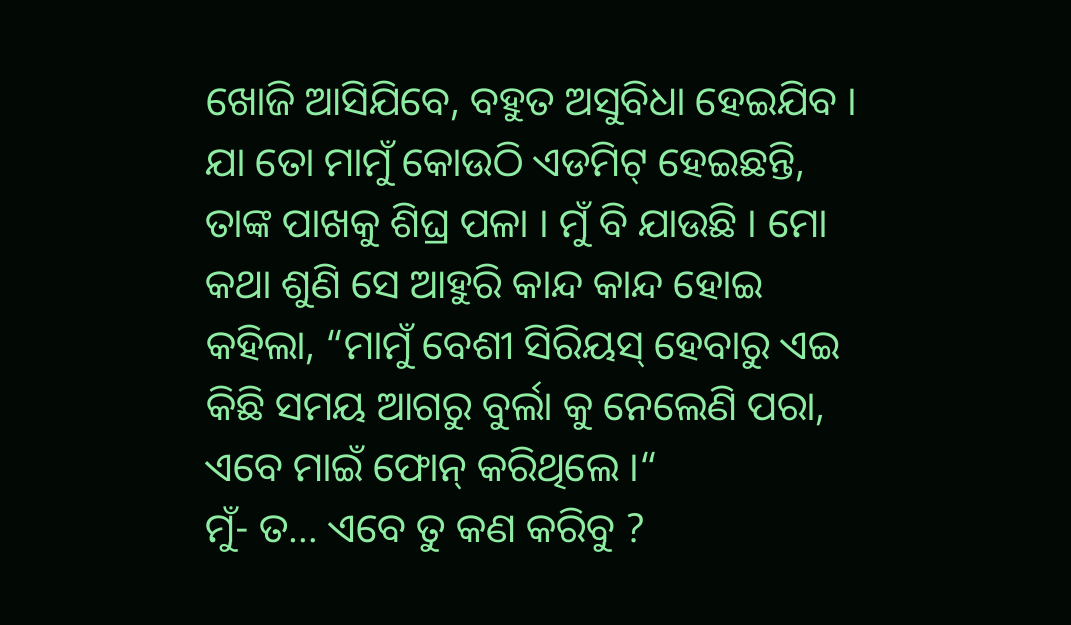ଖୋଜି ଆସିଯିବେ, ବହୁତ ଅସୁବିଧା ହେଇଯିବ । ଯା ତୋ ମାମୁଁ କୋଉଠି ଏଡମିଟ୍ ହେଇଛନ୍ତି, ତାଙ୍କ ପାଖକୁ ଶିଘ୍ର ପଳା । ମୁଁ ବି ଯାଉଛି । ମୋ କଥା ଶୁଣି ସେ ଆହୁରି କାନ୍ଦ କାନ୍ଦ ହୋଇ କହିଲା, “ମାମୁଁ ବେଶୀ ସିରିୟସ୍ ହେବାରୁ ଏଇ କିଛି ସମୟ ଆଗରୁ ବୁର୍ଲା କୁ ନେଲେଣି ପରା, ଏବେ ମାଇଁ ଫୋନ୍ କରିଥିଲେ ।“
ମୁଁ- ତ… ଏବେ ତୁ କଣ କରିବୁ ?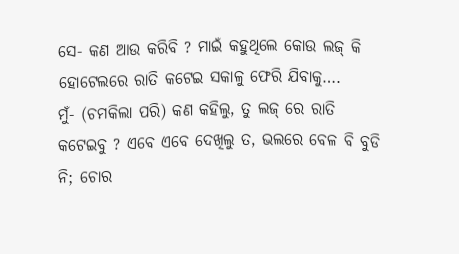ସେ- କଣ ଆଉ କରିବି ? ମାଇଁ କହୁଥିଲେ କୋଉ ଲଜ୍ କି ହୋଟେଲରେ ରାତି କଟେଇ ସକାଳୁ ଫେରି ଯିବାକୁ….
ମୁଁ- (ଚମକିଲା ପରି) କଣ କହିଲୁ, ତୁ ଲଜ୍ ରେ ରାତି କଟେଇବୁ ? ଏବେ ଏବେ ଦେଖିଲୁ ତ, ଭଲରେ ବେଳ ବି ବୁଡି ନି; ଚୋର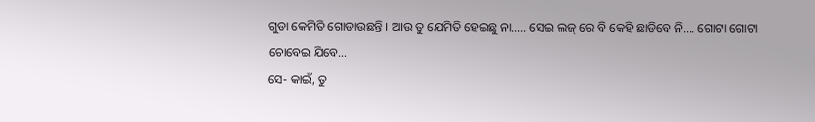ଗୁଡା କେମିତି ଗୋଡାଉଛନ୍ତି । ଆଉ ତୁ ଯେମିତି ହେଇଛୁ ନା….. ସେଇ ଲଜ୍ ରେ ବି କେହି ଛାଡିବେ ନି…. ଗୋଟା ଗୋଟା ଚୋବେଇ ଯିବେ…
ସେ- କାଇଁ, ତୁ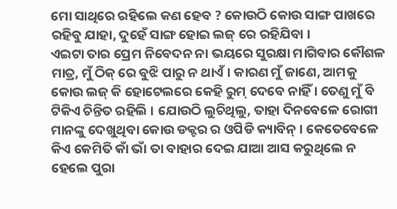ମୋ ସାଥିରେ ରହିଲେ କଣ ହେବ ? କୋଉଠି କୋଉ ସାଙ୍ଗ ପାଖରେ ରହିବୁ ଯାହା, ଦୁହେଁ ସାଙ୍ଗ ହୋଇ ଲଜ୍ ରେ ରହିଯିବା ।
ଏଇଟା ତାର ପ୍ରେମ ନିବେଦନ ନା ଭୟରେ ସୁରକ୍ଷା ମାଗିବାର କୌଶଳ ମାତ୍ର, ମୁଁ ଠିକ୍ ରେ ବୁଝି ପାରୁ ନ ଥାଏଁ । କାରଣ ମୁଁ ଜାଣେ, ଆମକୁ କୋଉ ଲଜ୍ କି ହୋଟେଲରେ କେହି ରୁମ୍ ଦେବେ ନାହିଁ । ତେଣୁ ମୁଁ ବି ଟିକିଏ ଚିନ୍ତିତ ରହିଲି । ଯୋଉଠି ଲୁଚିଥିଲୁ, ତାହା ଦିନବେଳେ ରୋଗୀ ମାନଙ୍କୁ ଦେଖୁଥିବା କୋଉ ଡକ୍ଟର ର ଓପିଡି କ୍ୟାବିନ୍ । କେତେବେଳେ କିଏ କେମିତି କାଁ ଭାଁ ତା ବାହାର ଦେଇ ଯାଆ ଆସ କରୁଥିଲେ ନ ହେଲେ ପୁରା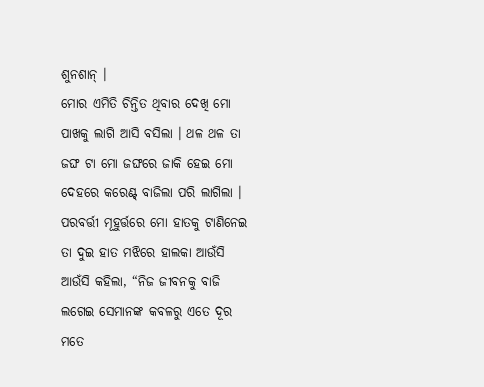ଶୁନଶାନ୍ ।
ମୋର ଏମିତି ଚିନ୍ତିତ ଥିବାର ଦେଖି ମୋ ପାଖକୁ ଲାଗି ଆସି ବସିଲା । ଥଳ ଥଳ ତା ଜଙ୍ଘ ଟା ମୋ ଜଙ୍ଘରେ ଜାକି ହେଇ ମୋ ଦେହରେ କରେଣ୍ଟ୍ ବାଜିଲା ପରି ଲାଗିଲା । ପରବର୍ତ୍ତୀ ମୂହୁର୍ତ୍ତରେ ମୋ ହାତକୁ ଟାଣିନେଇ ତା ଦୁଇ ହାତ ମଝିରେ ହାଲକା ଆଉଁସି ଆଉଁସି କହିଲା, “ନିଜ ଜୀବନକୁ ବାଜି ଲଗେଇ ସେମାନଙ୍କ କବଳରୁ ଏତେ ଦୂର ମତେ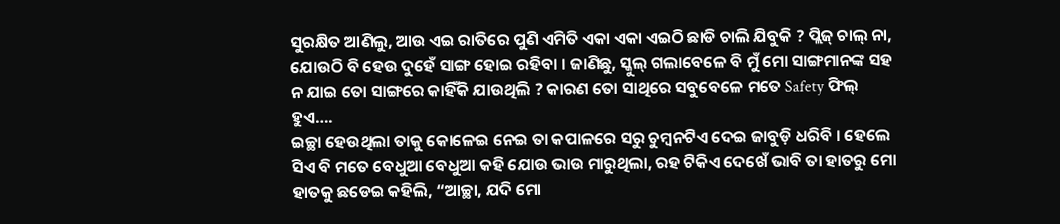ସୁରକ୍ଷିତ ଆଣିଲୁ, ଆଉ ଏଇ ରାତିରେ ପୁଣି ଏମିତି ଏକା ଏକା ଏଇଠି ଛାଡି ଚାଲି ଯିବୁକି ? ପ୍ଲିଜ୍ ଚାଲ୍ ନା, ଯୋଉଠି ବି ହେଉ ଦୁହେଁ ସାଙ୍ଗ ହୋଇ ରହିବା । ଜାଣିଛୁ, ସ୍କୁଲ୍ ଗଲାବେଳେ ବି ମୁଁ ମୋ ସାଙ୍ଗମାନଙ୍କ ସହ ନ ଯାଇ ତୋ ସାଙ୍ଗରେ କାହିଁକି ଯାଉଥିଲି ? କାରଣ ତୋ ସାଥିରେ ସବୁବେଳେ ମତେ Safety ଫିଲ୍ ହୁଏ….
ଇଚ୍ଛା ହେଉଥିଲା ତାକୁ କୋଳେଇ ନେଇ ତା କପାଳରେ ସରୁ ଚୁମ୍ବନଟିଏ ଦେଇ ଜାବୁଡ଼ି ଧରିବି । ହେଲେ ସିଏ ବି ମତେ ବେଧୁଆ ବେଧୁଆ କହି ଯୋଉ ଭାଉ ମାରୁଥିଲା, ରହ ଟିକିଏ ଦେଖେଁ ଭାବି ତା ହାତରୁ ମୋ ହାତକୁ ଛଡେଇ କହିଲି, “ଆଚ୍ଛା, ଯଦି ମୋ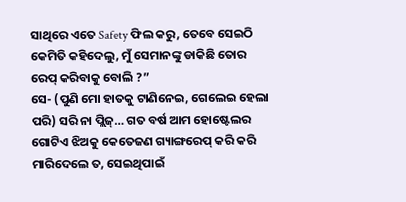ସାଥିରେ ଏତେ Safety ଫିଲ କରୁ, ତେବେ ସେଇଠି କେମିତି କହିଦେଲୁ, ମୁଁ ସେମାନଙ୍କୁ ଡାକିଛି ତୋର ରେପ୍ କରିବାକୁ ବୋଲି ?”
ସେ- (ପୁଣି ମୋ ହାତକୁ ଟାଣିନେଇ, ଗେଲେଇ ହେଲା ପରି) ସରି ନା ପ୍ଲିଜ୍… ଗତ ବର୍ଷ ଆମ ହୋଷ୍ଟେଲର ଗୋଟିଏ ଝିଅକୁ କେତେଜଣ ଗ୍ୟାଙ୍ଗରେପ୍ କରି କରି ମାରିଦେଲେ ତ, ସେଇଥିପାଇଁ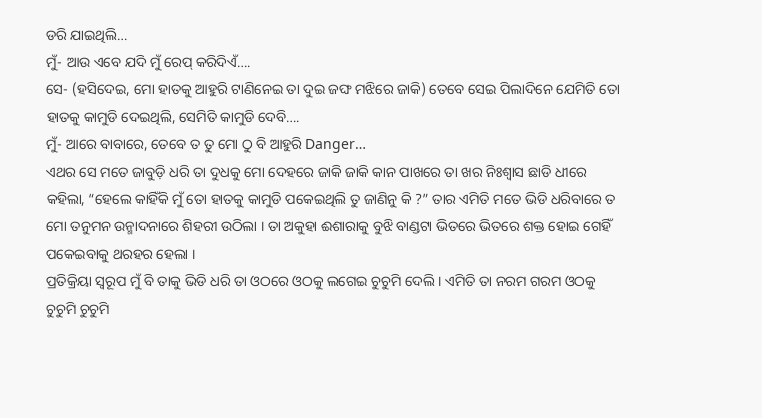ଡରି ଯାଇଥିଲି…
ମୁଁ- ଆଉ ଏବେ ଯଦି ମୁଁ ରେପ୍ କରିଦିଏଁ….
ସେ- (ହସିଦେଇ, ମୋ ହାତକୁ ଆହୁରି ଟାଣିନେଇ ତା ଦୁଇ ଜଙ୍ଘ ମଝିରେ ଜାକି) ତେବେ ସେଇ ପିଲାଦିନେ ଯେମିତି ତୋ ହାତକୁ କାମୁଡି ଦେଇଥିଲି, ସେମିତି କାମୁଡି ଦେବି….
ମୁଁ- ଆରେ ବାବାରେ, ତେବେ ତ ତୁ ମୋ ଠୁ ବି ଆହୁରି Danger…
ଏଥର ସେ ମତେ ଜାବୁଡ଼ି ଧରି ତା ଦୁଧକୁ ମୋ ଦେହରେ ଜାକି ଜାକି କାନ ପାଖରେ ତା ଖର ନିଃଶ୍ୱାସ ଛାଡି ଧୀରେ କହିଲା, “ହେଲେ କାହିଁକି ମୁଁ ତୋ ହାତକୁ କାମୁଡି ପକେଇଥିଲି ତୁ ଜାଣିନୁ କି ?” ତାର ଏମିତି ମତେ ଭିଡି ଧରିବାରେ ତ ମୋ ତନୁମନ ଉନ୍ମାଦନାରେ ଶିହରୀ ଉଠିଲା । ତା ଅକୁହା ଈଶାରାକୁ ବୁଝି ବାଣ୍ଡଟା ଭିତରେ ଭିତରେ ଶକ୍ତ ହୋଇ ଗେହିଁ ପକେଇବାକୁ ଥରହର ହେଲା ।
ପ୍ରତିକ୍ରିୟା ସ୍ବରୂପ ମୁଁ ବି ତାକୁ ଭିଡି ଧରି ତା ଓଠରେ ଓଠକୁ ଲଗେଇ ଚୁଚୁମି ଦେଲି । ଏମିତି ତା ନରମ ଗରମ ଓଠକୁ ଚୁଚୁମି ଚୁଚୁମି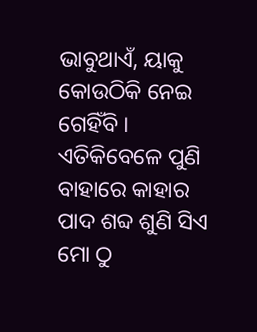ଭାବୁଥାଏଁ, ୟାକୁ କୋଉଠିକି ନେଇ ଗେହିଁବି । ଏତିକିବେଳେ ପୁଣି ବାହାରେ କାହାର ପାଦ ଶବ୍ଦ ଶୁଣି ସିଏ ମୋ ଠୁ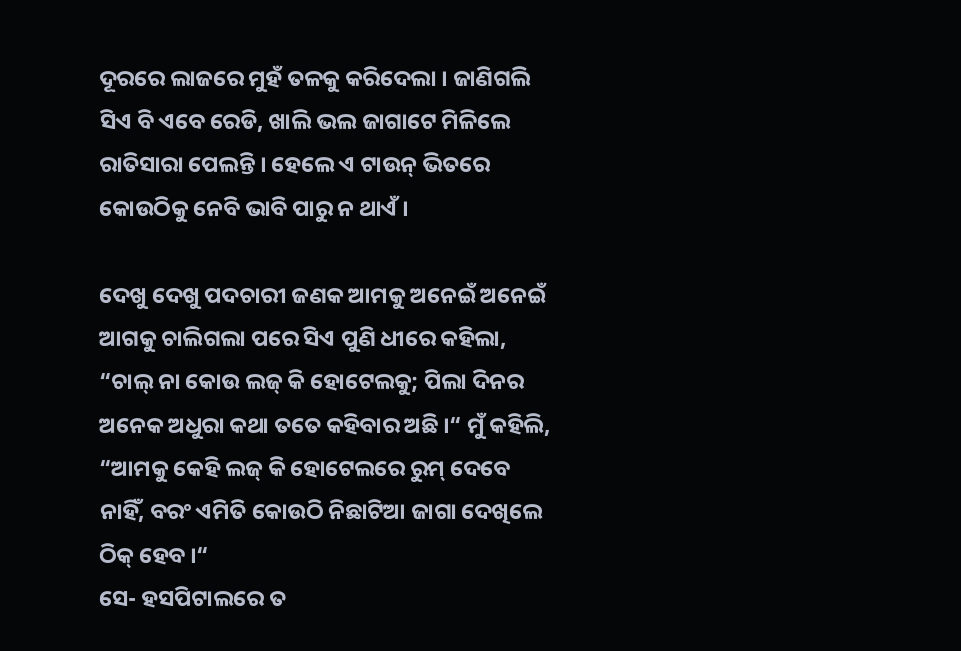ଦୂରରେ ଲାଜରେ ମୁହଁ ତଳକୁ କରିଦେଲା । ଜାଣିଗଲି ସିଏ ବି ଏବେ ରେଡି, ଖାଲି ଭଲ ଜାଗାଟେ ମିଳିଲେ ରାତିସାରା ପେଲନ୍ତି । ହେଲେ ଏ ଟାଉନ୍ ଭିତରେ କୋଉଠିକୁ ନେବି ଭାବି ପାରୁ ନ ଥାଏଁ ।

ଦେଖୁ ଦେଖୁ ପଦଚାରୀ ଜଣକ ଆମକୁ ଅନେଇଁ ଅନେଇଁ ଆଗକୁ ଚାଲିଗଲା ପରେ ସିଏ ପୁଣି ଧୀରେ କହିଲା, “ଚାଲ୍ ନା କୋଉ ଲଜ୍ କି ହୋଟେଲକୁ; ପିଲା ଦିନର ଅନେକ ଅଧୁରା କଥା ତତେ କହିବାର ଅଛି ।“ ମୁଁ କହିଲି, “ଆମକୁ କେହି ଲଜ୍ କି ହୋଟେଲରେ ରୁମ୍ ଦେବେ ନାହିଁ, ବରଂ ଏମିତି କୋଉଠି ନିଛାଟିଆ ଜାଗା ଦେଖିଲେ ଠିକ୍ ହେବ ।“
ସେ- ହସପିଟାଲରେ ତ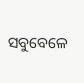ସବୁବେଳେ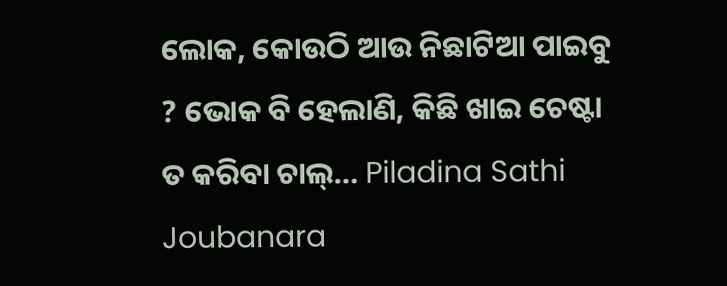ଲୋକ, କୋଉଠି ଆଉ ନିଛାଟିଆ ପାଇବୁ ? ଭୋକ ବି ହେଲାଣି, କିଛି ଖାଇ ଚେଷ୍ଟା ତ କରିବା ଚାଲ୍… Piladina Sathi Joubanara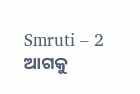Smruti – 2
ଆଗକୁ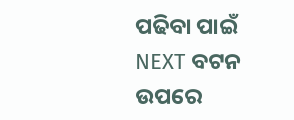ପଢିବା ପାଇଁ NEXT ବଟନ ଉପରେ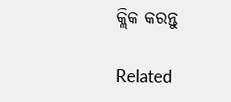କ୍ଲିକ କରନ୍ତୁ

Related